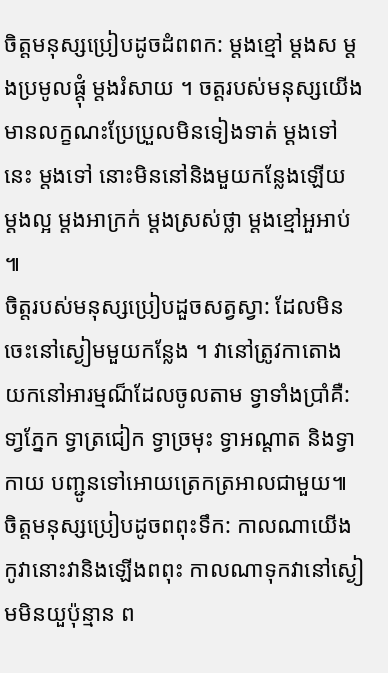ចិត្តមនុស្សប្រៀបដូចដំពពក: ម្តងខ្មៅ ម្តងស ម្តងប្រមូលផ្តុំ ម្តងរំសាយ ។ ចត្តរបស់មនុស្សយើងមានលក្ខណះប្រែប្រួលមិនទៀងទាត់ ម្តងទៅនេះ ម្តងទៅ នោះមិននៅនិងមួយកន្លែងឡើយ ម្តងល្អ ម្តងអាក្រក់ ម្តងស្រស់ថ្លា ម្តងខ្មៅអួអាប់ ៕
ចិត្តរបស់មនុស្សប្រៀបដួចសត្វស្វា: ដែលមិនចេះនៅស្ងៀមមួយកន្លែង ។ វានៅត្រូវកាតោង យកនៅអារម្មណ៏ដែលចូលតាម ទ្វាទាំងប្រាំគឺ:ទា្វភ្នែក ទ្វាត្រជៀក ទ្វាច្រមុះ ទ្វាអណ្តាត និងទ្វាកាយ បញ្ជូនទៅអោយត្រេកត្រអាលជាមួយ៕
ចិត្តមនុស្សប្រៀបដូចពពុះទឹក: កាលណាយើងកូវានោះវានិងឡើងពពុះ កាលណាទុកវានៅស្ងៀមមិនយួប៉ុន្មាន ព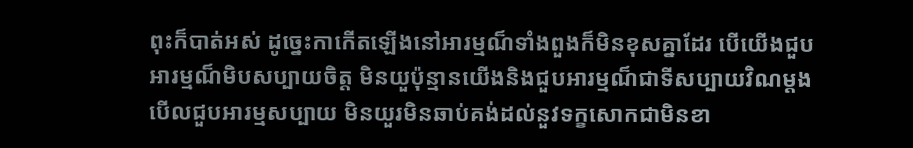ពុះក៏បាត់អស់ ដូច្នេះកាកើតឡើងនៅអារម្មណ៏ទាំងពួងក៏មិនខុសគ្នាដែរ បើយើងជួបអារម្មណ៏មិបសប្បាយចិត្ត មិនយួប៉ុន្មានយើងនិងជួបអារម្មណ៏ជាទីសប្បាយវិណម្តង បើលជួបអារម្មសប្បាយ មិនយួរមិនឆាប់គង់ដល់នួវទក្ខសោកជាមិនខា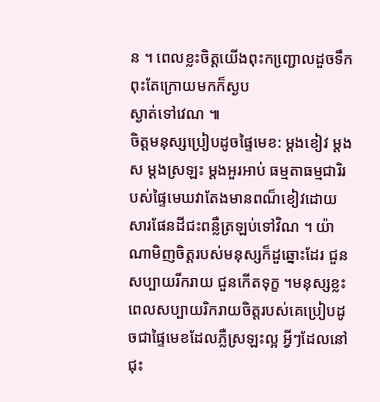ន ។ ពេលខ្លះចិត្តយើងពុះកញ្ជោ្រលដួចទឹកពុះតែក្រោយមកក៏ស្ងប
ស្ងាត់ទៅវេណ ៕
ចិត្តមនុស្សប្រៀបដូចផ្ទៃមេខ: ម្តងខៀវ ម្តងស ម្តងស្រឡះ ម្តងអួរអាប់ ធម្មតាធម្មជារិរបស់ផ្ទៃមេឃវាតែងមានពណ៏ខៀវដោយសារផែនដីជះពន្លឺត្រឡប់ទៅវិណ ។ យ៉ាណាមិញចិត្តរបស់មនុស្សក៏ដួឆ្នោះដែរ ជួនសប្បាយរីករាយ ជួនកើតទុក្ខ ។មនុស្សខ្លះពេលសប្បាយរិករាយចិត្តរបស់គេប្រៀបដូចជាផ្ទៃមេខដែលភ្លឺស្រឡះល្អ អ្វីៗដែលនៅជុះ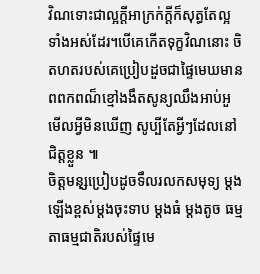វិណទោះជាល្អក្តីអាក្រក់ក្តីក៏សុត្ធតែល្អទាំងអស់ដែរ។បើគេកើតទុក្ខវិណនោះ ចិតហតរបស់គេប្រៀបដួចជាផ្ទៃមេឃមានពពកពណ៏ខ្មៅងងឹតសូន្យឈឹងអាប់អួមើលអ្វីមិនឃើញ សូប្បីតែអ្វីៗដែលនៅជិត្តខ្លួន ៕
ចិត្តមនុ្សប្រៀបដូចទឹលរលកសមុទ្យ ម្តងឡើងខ្ពស់ម្តងចុះទាប ម្តងធំ ម្តងតូច ធម្មតាធម្មជាតិរបស់ផ្ទៃមេ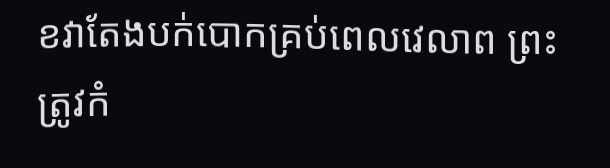ខវាតែងបក់បោកគ្រប់ពេលវេលាព ព្រះត្រូវកំ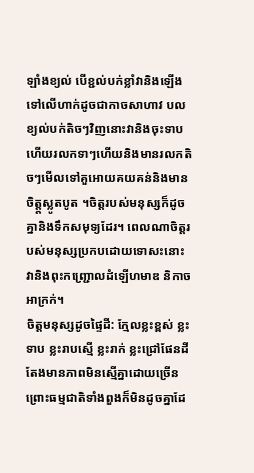ឡាំងខ្យល់ បើខ្ជល់បក់ខ្លាំវានិងឡើងទៅលើហាក់ដូចជាកាចសាហាវ បលខ្យល់បក់តិចៗវិញនោះវានិងចុះទាប ហើយរលកទាៗហើយនិងមានរលកតិចៗមើលទៅគួអោយគយគន់និងមានចិត្ត្តស្លូតបូត ។ចិត្តរបស់មនុស្សក៏ដូចគ្នានិងទឹកសមុទ្យដែរ។ ពេលណាចិត្តរបស់មនុស្សប្រកបដោយទោសះនោះ វានិងពុះកញ្ជ្រោលដំឡើហមាឌ និកាចអាក្រក់។
ចិត្តមនុស្សដូចផ្ទៃដី: ក្មែលខ្លះខ្ពស់ ខ្លះទាប ខ្លះរាបស្មើ ខ្លះរាក់ ខ្លះជ្រៅផែនដីតែងមានភាពមិនស្មើគ្នាដោយច្រើន ព្រោះធម្មជាតិទាំងពួងក៏មិនដូចគ្នាដែ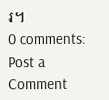រ។
0 comments:
Post a Comment